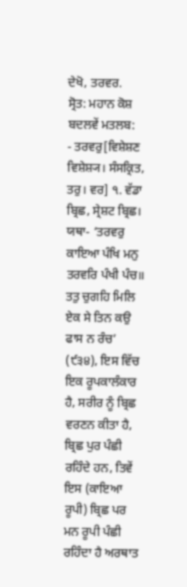ਦੇਖੋ, ਤਰਵਰ.
ਸ੍ਰੋਤ: ਮਹਾਨ ਕੋਸ਼
ਬਦਲਵੇਂ ਮਤਲਬ:
- ਤਰਵਰੁ[ਵਿਸ਼ੇਸ਼ਣ ਵਿਸ਼ੇਸ਼੍ਯ। ਸੰਸਕ੍ਰਿਤ, ਤਰੁ। ਵਰ] ੧. ਵੱਡਾ ਬ੍ਰਿਛ, ਸ੍ਰੇਸ਼ਟ ਬ੍ਰਿਛ। ਯਥਾ- ‘ਤਰਵਰੁ ਕਾਇਆ ਪੰਖਿ ਮਨੁ ਤਰਵਰਿ ਪੰਖੀ ਪੰਚ॥ ਤਤੁ ਚੁਗਹਿ ਮਿਲਿ ਏਕ ਸੇ ਤਿਨ ਕਉ ਫਾਸ ਨ ਰੰਚ’ (੯੩੪), ਇਸ ਵਿੱਚ ਇਕ ਰੂਪਕਾਲੰਕਾਰ ਹੈ, ਸਰੀਰ ਨੂੰ ਬ੍ਰਿਛ ਵਰਣਨ ਕੀਤਾ ਹੈ, ਬ੍ਰਿਛ ਪੁਰ ਪੰਛੀ ਰਹਿੰਦੇ ਹਨ, ਤਿਵੇਂ ਇਸ (ਕਾਇਆ ਰੂਪੀ) ਬ੍ਰਿਛ ਪਰ ਮਨ ਰੂਪੀ ਪੰਛੀ ਰਹਿੰਦਾ ਹੈ ਅਰਥਾਤ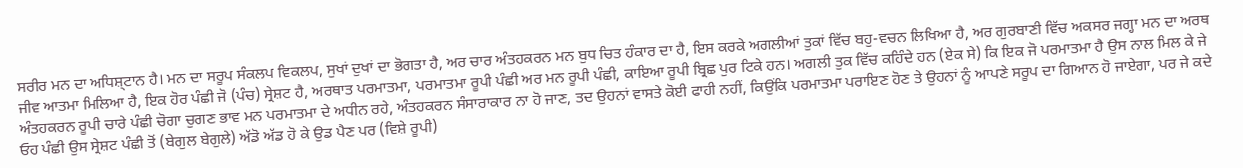ਸਰੀਰ ਮਨ ਦਾ ਅਧਿਸ਼੍ਟਾਨ ਹੈ। ਮਨ ਦਾ ਸਰੂਪ ਸੰਕਲਪ ਵਿਕਲਪ, ਸੁਖਾਂ ਦੁਖਾਂ ਦਾ ਭੋਗਤਾ ਹੈ, ਅਰ ਚਾਰ ਅੰਤਹਕਰਨ ਮਨ ਬੁਧ ਚਿਤ ਹੰਕਾਰ ਦਾ ਹੈ, ਇਸ ਕਰਕੇ ਅਗਲੀਆਂ ਤੁਕਾਂ ਵਿੱਚ ਬਹੁ-ਵਚਨ ਲਿਖਿਆ ਹੈ, ਅਰ ਗੁਰਬਾਣੀ ਵਿੱਚ ਅਕਸਰ ਜਗ੍ਹਾ ਮਨ ਦਾ ਅਰਥ ਜੀਵ ਆਤਮਾ ਮਿਲਿਆ ਹੈ, ਇਕ ਹੋਰ ਪੰਛੀ ਜੋ (ਪੰਚ) ਸ੍ਰੇਸ਼ਟ ਹੈ, ਅਰਥਾਤ ਪਰਮਾਤਮਾ, ਪਰਮਾਤਮਾ ਰੂਪੀ ਪੰਛੀ ਅਰ ਮਨ ਰੂਪੀ ਪੰਛੀ, ਕਾਇਆ ਰੂਪੀ ਬ੍ਰਿਛ ਪੁਰ ਟਿਕੇ ਹਨ। ਅਗਲੀ ਤੁਕ ਵਿੱਚ ਕਹਿੰਦੇ ਹਨ (ਏਕ ਸੇ) ਕਿ ਇਕ ਜੋ ਪਰਮਾਤਮਾ ਹੈ ਉਸ ਨਾਲ ਮਿਲ ਕੇ ਜੇ ਅੰਤਹਕਰਨ ਰੂਪੀ ਚਾਰੇ ਪੰਛੀ ਚੋਗਾ ਚੁਗਣ ਭਾਵ ਮਨ ਪਰਮਾਤਮਾ ਦੇ ਅਧੀਨ ਰਹੇ, ਅੰਤਹਕਰਨ ਸੰਸਾਰਾਕਾਰ ਨਾ ਹੋ ਜਾਣ, ਤਦ ਉਹਨਾਂ ਵਾਸਤੇ ਕੋਈ ਫਾਹੀ ਨਹੀਂ, ਕਿਉਂਕਿ ਪਰਮਾਤਮਾ ਪਰਾਇਣ ਹੋਣ ਤੇ ਉਹਨਾਂ ਨੂੰ ਆਪਣੇ ਸਰੂਪ ਦਾ ਗਿਆਨ ਹੋ ਜਾਏਗਾ, ਪਰ ਜੇ ਕਦੇ ਓਹ ਪੰਛੀ ਉਸ ਸ੍ਰੇਸ਼ਟ ਪੰਛੀ ਤੋਂ (ਬੇਗੁਲ ਬੇਗੁਲੇ) ਅੱਡੋ ਅੱਡ ਹੋ ਕੇ ਉਡ ਪੈਣ ਪਰ (ਵਿਸ਼ੇ ਰੂਪੀ)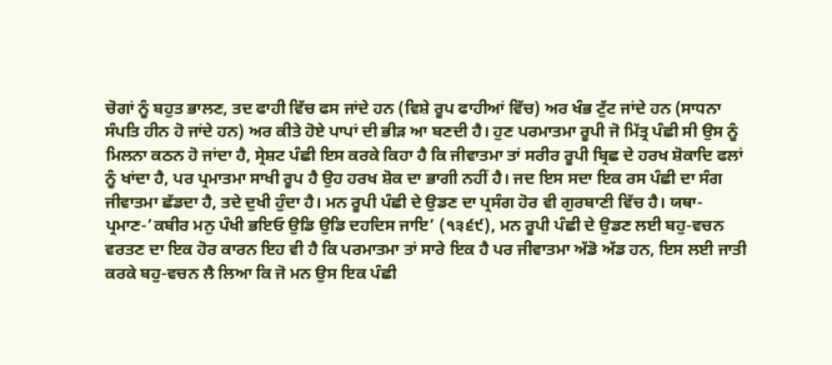ਚੋਗਾਂ ਨੂੰ ਬਹੁਤ ਭਾਲਣ, ਤਦ ਫਾਹੀ ਵਿੱਚ ਫਸ ਜਾਂਦੇ ਹਨ (ਵਿਸ਼ੇ ਰੂਪ ਫਾਹੀਆਂ ਵਿੱਚ) ਅਰ ਖੰਭ ਟੁੱਟ ਜਾਂਦੇ ਹਨ (ਸਾਧਨਾ ਸੰਪਤਿ ਹੀਨ ਹੋ ਜਾਂਦੇ ਹਨ) ਅਰ ਕੀਤੇ ਹੋਏ ਪਾਪਾਂ ਦੀ ਭੀੜ ਆ ਬਣਦੀ ਹੈ। ਹੁਣ ਪਰਮਾਤਮਾ ਰੂਪੀ ਜੋ ਮਿੱਤ੍ਰ ਪੰਛੀ ਸੀ ਉਸ ਨੂੰ ਮਿਲਨਾ ਕਠਨ ਹੋ ਜਾਂਦਾ ਹੈ, ਸ੍ਰੇਸ਼ਟ ਪੰਛੀ ਇਸ ਕਰਕੇ ਕਿਹਾ ਹੈ ਕਿ ਜੀਵਾਤਮਾ ਤਾਂ ਸਰੀਰ ਰੂਪੀ ਬ੍ਰਿਛ ਦੇ ਹਰਖ ਸ਼ੋਕਾਦਿ ਫਲਾਂ ਨੂੰ ਖਾਂਦਾ ਹੈ, ਪਰ ਪ੍ਰਮਾਤਮਾ ਸਾਖੀ ਰੂਪ ਹੈ ਉਹ ਹਰਖ ਸ਼ੋਕ ਦਾ ਭਾਗੀ ਨਹੀਂ ਹੈ। ਜਦ ਇਸ ਸਦਾ ਇਕ ਰਸ ਪੰਛੀ ਦਾ ਸੰਗ ਜੀਵਾਤਮਾ ਛੱਡਦਾ ਹੈ, ਤਦੇ ਦੁਖੀ ਹੁੰਦਾ ਹੈ। ਮਨ ਰੂਪੀ ਪੰਛੀ ਦੇ ਉਡਣ ਦਾ ਪ੍ਰਸੰਗ ਹੋਰ ਵੀ ਗੁਰਬਾਣੀ ਵਿੱਚ ਹੈ। ਯਥਾ-ਪ੍ਰਮਾਣ-’ਕਬੀਰ ਮਨੁ ਪੰਖੀ ਭਇਓ ਉਡਿ ਉਡਿ ਦਹਦਿਸ ਜਾਇ’ (੧੩੬੯), ਮਨ ਰੂਪੀ ਪੰਛੀ ਦੇ ਉਡਣ ਲਈ ਬਹੁ-ਵਚਨ ਵਰਤਣ ਦਾ ਇਕ ਹੋਰ ਕਾਰਨ ਇਹ ਵੀ ਹੈ ਕਿ ਪਰਮਾਤਮਾ ਤਾਂ ਸਾਰੇ ਇਕ ਹੈ ਪਰ ਜੀਵਾਤਮਾ ਅੱਡੋ ਅੱਡ ਹਨ, ਇਸ ਲਈ ਜਾਤੀ ਕਰਕੇ ਬਹੁ-ਵਚਨ ਲੈ ਲਿਆ ਕਿ ਜੋ ਮਨ ਉਸ ਇਕ ਪੰਛੀ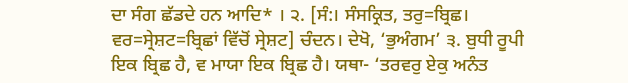ਦਾ ਸੰਗ ਛੱਡਦੇ ਹਨ ਆਦਿ* । ੨. [ਸੰ:। ਸੰਸਕ੍ਰਿਤ, ਤਰੁ=ਬ੍ਰਿਛ। ਵਰ=ਸ੍ਰੇਸ਼ਟ=ਬ੍ਰਿਛਾਂ ਵਿੱਚੋਂ ਸ੍ਰੇਸ਼ਟ] ਚੰਦਨ। ਦੇਖੋ, ‘ਭੁਅੰਗਮ’ ੩. ਬੁਧੀ ਰੂਪੀ ਇਕ ਬ੍ਰਿਛ ਹੈ, ਵ ਮਾਯਾ ਇਕ ਬ੍ਰਿਛ ਹੈ। ਯਥਾ- ‘ਤਰਵਰੁ ਏਕੁ ਅਨੰਤ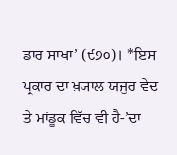ਡਾਰ ਸਾਖਾ’ (੯੭੦)। *ਇਸ ਪ੍ਰਕਾਰ ਦਾ ਖ਼੍ਯਾਲ ਯਜੁਰ ਵੇਦ ਤੇ ਮਾਂਡੂਕ ਵਿੱਚ ਵੀ ਹੈ-’ਦਾ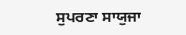ਸੁਪਰਣਾ ਸਾਯੁਜਾ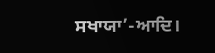ਸਖਾਯਾ’-ਆਦਿ।